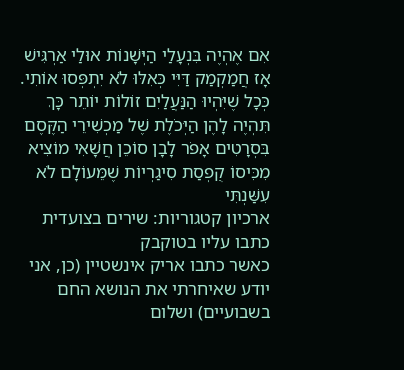אִם אֶהְיֶה בִּנְעָלַי הַיְּשָׁנוֹת אוּלַי אַרְגִּישׁ אָז חֲמַקְמַק דַּיִּי כְּאִלּוּ לֹא יִתְפְּסוּ אוֹתִי. כְּכָל שֶׁיִּהְיוּ הַנַּעֲלַיִם זוֹלוֹת יוֹתֵר כָּךְ תִּהְיֶה לָהֶן הַיְּכֹלֶת שֶׁל מַכְשִׁירֵי הַקֶּסֶם בִּסְרָטִים אָפֹר לָבָן סוֹכֵן חֲשָׁאִי מוֹצִיא מִכִּיסוֹ קֻפְסַת סִיגַרְיוֹת שֶׁמֵּעוֹלָם לֹא עִשַּׁנְתִּי
ארכיון קטגוריות: שירים בצועדית
כתבו עליו בטוקבק
כאשר כתבו אריק אינשטיין (כן, אני יודע שאיחרתי את הנושא החם בשבועיים) ושלום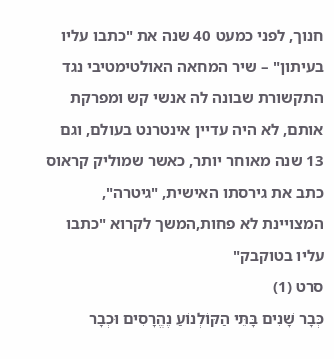חנוך, לפני כמעט 40 שנה את "כתבו עליו בעיתון" – שיר המחאה האולטימטיבי נגד התקשורת שבונה לה אנשי קש ומפרקת אותם, לא היה עדיין אינטרנט בעולם, וגם 13 שנה מאוחר יותר, כאשר שמוליק קראוס כתב את גירסתו האישית, "גיטרה", המצויינת לא פחות,המשך לקרוא "כתבו עליו בטוקבק"
סרט (1)
כְּבָר שָׁנִים בָּתֵּי הַקּוֹלְנוֹעַ נֶהֱרָסִים וּכְבָר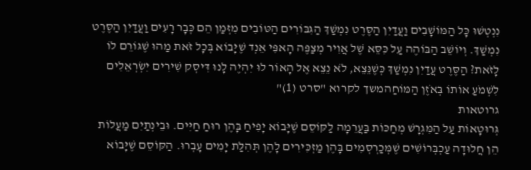נִנְטְשׁוּ כָּל הַמּוֹשָׁבִים וַעֲדַיִן הַסֶּרֶט נִמְשַׁךְ הַגִּבּוֹרִים הַטּוֹבִים מִזְּמַן הֵם כְּבָר רָעִים וַעֲדַיִן הַסֶּרֶט נִמְשַׁךְ. וְיוֹשֵׁב הַבּוֹהֶה עַל כִּסֵּא שֶׁל אֲוִיר מְצַפֶּה הָאפִּי אֵנְד שֶׁיָּבוֹא בְּכָל זֹאת מַהוּ שֶׁגּוֹרֵם לוֹ לָזֹאת? הַסֶּרֶט עֲדַיִן נִמְשַׁךְ כְּשֶׁנֵּצֵא, לֹא נֵצֵא אֶל הָאוֹר לוּ יִהְיֶה לָנוּ דִּיסְק שִׁירִים יִשְׂרְאֵלִים לִשְׁמֹעַ אוֹתוֹ בְּאֹזֶן הַמּוֹחַהמשך לקרוא "סרט (1)"
גרוטאות
גְּרוּטָאוֹת עַל הַמִּגְרָשׁ מְחַכּוֹת בַּעֲרֵמָה לַקּוֹסֵם שֶׁיָּבוֹא יָפִיחַ בָּהֶן רוּחַ חַיִּים. וּבֵינְתַיִם מַעֲלוֹת הֵן חֲלוּדָה עַכְבְּרוֹשִׁים שֶׁמְּכַרְסְמִים בָּהֶן מַזְכִּירִים לָהֶן תְּהִלַּת יָמִים עָבְרוּ. הַקּוֹסֵם שֶׁיָּבוֹא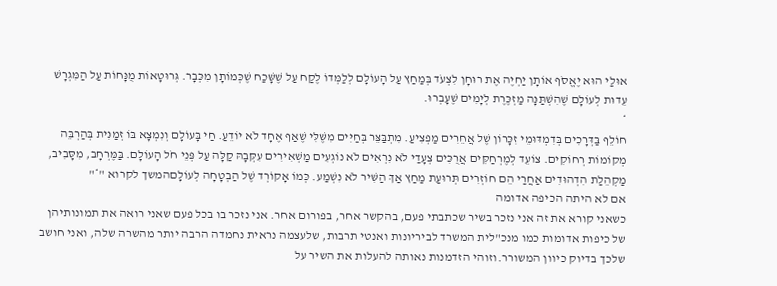אוּלַי הוּא יֶאֱסֹף אוֹתָן יַחְיֶה אֶת רוּחָן לִצְעֹד בְּמַחַץ עַל הָעוֹלָם לְלַמְּדוֹ לֶקַח עַל שֶׁשָּׁכַח שֶׁכְּמוֹתָן מִכְּבָר. גְּרוּטָאוֹת מֻנָּחוֹת עַל הַמִּגְרָשׁ עֵדוּת לְעוֹלָם שֶׁהִשְׁתַּנָּה מַזְכֶּרֶת לְיָמִים שֶׁעָבְרוּ.
*
חוֹלֵף בַּדְּרָכִים בְּדִמְדּוּמֵי זִכָּרוֹן שֶׁל אֲחֵרִים מַפְצִיעַ. מִתְבַּצֵּר בְּחַיִּים מִשֶּׁלִּי שֶׁאַף אֶחָד לֹא יוֹדֵעַ. חַי בָּעוֹלָם וְנִמְצָא בּוֹ זְמַנִּית בְּהַרְבֵּה מְקוֹמוֹת רְחוֹקִים. צוֹעֵד לְמֶרְחַקִּים אֲרֻכִּים צְעָדַי לֹא נִרְאִים לֹא נוֹגְעִים מַשְׁאִירִים עִקְּבָהּ קַלָּה עַל פְּנֵי חֹל הָעוֹלָם. בַּמֶּרְחָב, מִסָּבִיב, מַקְהֵלַת הִדְהוּדִים אַחֲרַי הֵם חוֹזְרִים תְּרוּעַת מַחַץ אַךְ הַשִּׁיר לֹא נִשְׁמַע. כְּמוֹ אָקוֹרְד שֶׁל הַבְטָחָה לְעוֹלָםהמשך לקרוא "*"
אם לא היתה הכיפה אדומה
כשאני קורא את זה אני נזכר בשיר שכתבתי פעם, בהקשר אחר, בפורום אחר. אני נזכר בו בכל פעם שאני רואה את תמונותיהן של כיפות אדומות כמו מנכ"לית המשרד לביריונות ואנטי תרבות, שלעצמה נראית נחמדה הרבה יותר מהשרה שלה, ואני חושב שלכך בדיוק כיוון המשורר.וזוהי הזדמנות נאותה להעלות את השיר על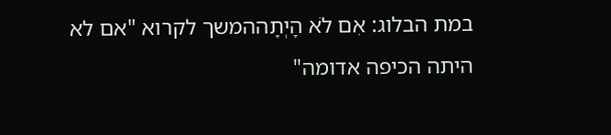במת הבלוג: אִם לֹא הָיְתָההמשך לקרוא "אם לא היתה הכיפה אדומה"